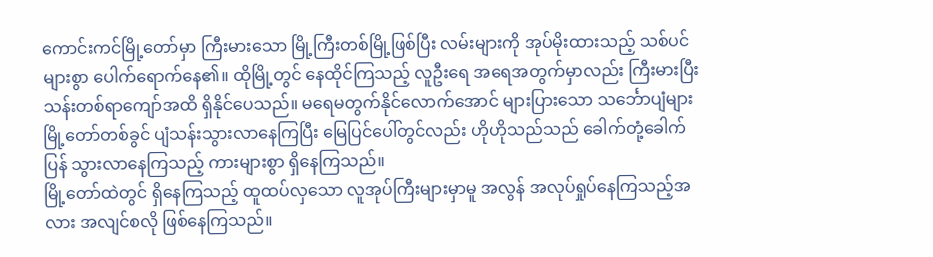ကောင်းကင်မြို့တော်မှာ ကြီးမားသော မြို့ကြီးတစ်မြို့ဖြစ်ပြီး လမ်းများကို အုပ်မိုးထားသည့် သစ်ပင်များစွာ ပေါက်ရောက်နေ၏။ ထိုမြို့တွင် နေထိုင်ကြသည့် လူဦးရေ အရေအတွက်မှာလည်း ကြီးမားပြီး သန်းတစ်ရာကျော်အထိ ရှိနိုင်ပေသည်။ မရေမတွက်နိုင်လောက်အောင် များပြားသော သင်္ဘောပျံများ မြို့တော်တစ်ခွင် ပျံသန်းသွားလာနေကြပြီး မြေပြင်ပေါ်တွင်လည်း ဟိုဟိုသည်သည် ခေါက်တုံ့ခေါက်ပြန် သွားလာနေကြသည့် ကားများစွာ ရှိနေကြသည်။
မြို့တော်ထဲတွင် ရှိနေကြသည့် ထူထပ်လှသော လူအုပ်ကြီးများမှာမူ အလွန် အလုပ်ရှုပ်နေကြသည့်အလား အလျင်စလို ဖြစ်နေကြသည်။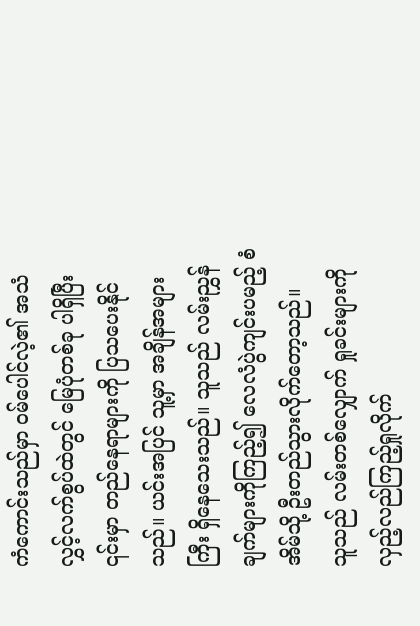ကံကောင်းသည်မှာ ဝမ်ပေါင်လဲ့၏ အသံလွှင့်လက်စွပ်ထဲတွင် မြေပုံတစ်ခု ပါရှိပြီး ၎င်းမှာ တည်နေရာများကို ပြသပေးနိုင်သည်။ ယင်းအပြင် သူ့မှာ အချိန်အများကြီး ရှိနေသေးသည်။ သူသည် လမ်းညွှန်ချက်များကိုကြည့်၍ လေလံပွဲကျင်းပမည့် စံအိမ်သို့ ဦးတည်သွားလိုက်တော့သည်။
သူသည် လမ်းတစ်လျှောက် ရှုခင်းများကို လှည့်လည်ကြည့်ရှုလိုက်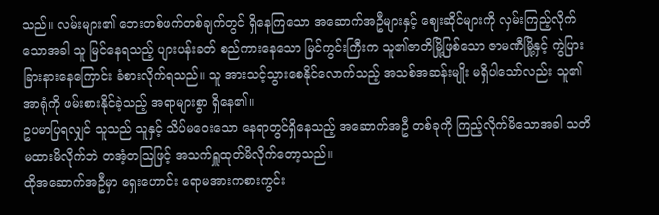သည်။ လမ်းများ၏ ဘေးတစ်ဖက်တစ်ချက်တွင် ရှိနေကြသော အဆောက်အဦများနှင့် ဈေးဆိုင်များကို လှမ်းကြည့်လိုက်သောအခါ သူ မြင်နေရသည့် ပျားပန်းခတ် စည်ကားနေသော မြင်ကွင်းကြီးက သူ၏ဇာတိမြို့ဖြစ်သော ဇာမဏီမြို့နှင့် ကွဲပြားခြားနားနေကြောင်း ခံစားလိုက်ရသည်။ သူ အားသင့်သွားစေနိုင်လောက်သည့် အသစ်အဆန်းမျိုး မရှိပါသော်လည်း သူ၏ အာရုံကို ဖမ်းစားနိုင်ခဲ့သည့် အရာများစွာ ရှိနေ၏။
ဥပမာပြရလျှင် သူသည် သူနှင့် သိပ်မဝေးသော နေရာတွင်ရှိနေသည့် အဆောက်အဦ တစ်ခုကို ကြည့်လိုက်မိသောအခါ သတိမထားမိလိုက်ဘဲ တအံ့တဩဖြင့် အသက်ရှူထုတ်မိလိုက်တော့သည်။
ထိုအဆောက်အဦမှာ ရှေးဟောင်း ရောမအားကစားကွင်း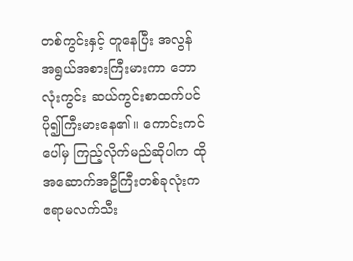တစ်ကွင်းနှင့် တူနေပြီး အလွန် အရွယ်အစားကြီးမားကာ ဘောလုံးကွင်း ဆယ်ကွင်းစာထက်ပင် ပို၍ကြီးမားနေ၏။ ကောင်းကင်ပေါ်မှ ကြည့်လိုက်မည်ဆိုပါက ထိုအဆောက်အဦကြီးတစ်ခုလုံးက ဧရာမလက်သီး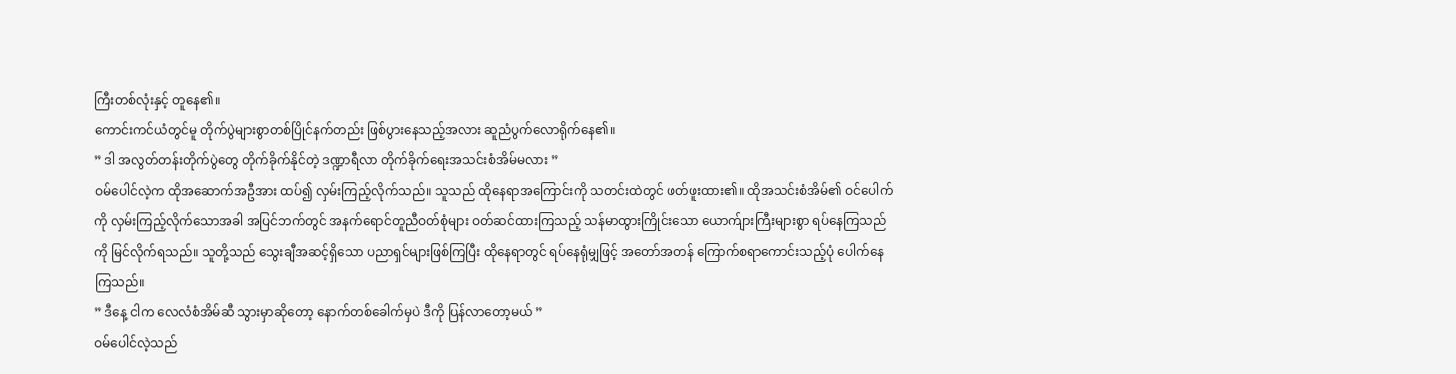ကြီးတစ်လုံးနှင့် တူနေ၏။
ကောင်းကင်ယံတွင်မူ တိုက်ပွဲများစွာတစ်ပြိုင်နက်တည်း ဖြစ်ပွားနေသည့်အလား ဆူညံပွက်လောရိုက်နေ၏။
” ဒါ အလွတ်တန်းတိုက်ပွဲတွေ တိုက်ခိုက်နိုင်တဲ့ ဒဏ္ဍာရီလာ တိုက်ခိုက်ရေးအသင်းစံအိမ်မလား ”
ဝမ်ပေါင်လဲ့က ထိုအဆောက်အဦအား ထပ်၍ လှမ်းကြည့်လိုက်သည်။ သူသည် ထိုနေရာအကြောင်းကို သတင်းထဲတွင် ဖတ်ဖူးထား၏။ ထိုအသင်းစံအိမ်၏ ဝင်ပေါက်ကို လှမ်းကြည့်လိုက်သောအခါ အပြင်ဘက်တွင် အနက်ရောင်တူညီဝတ်စုံများ ဝတ်ဆင်ထားကြသည့် သန်မာထွားကြိုင်းသော ယောက်ျားကြီးများစွာ ရပ်နေကြသည်ကို မြင်လိုက်ရသည်။ သူတို့သည် သွေးချီအဆင့်ရှိသော ပညာရှင်များဖြစ်ကြပြီး ထိုနေရာတွင် ရပ်နေရုံမျှဖြင့် အတော်အတန် ကြောက်စရာကောင်းသည့်ပုံ ပေါက်နေကြသည်။
” ဒီနေ့ ငါက လေလံစံအိမ်ဆီ သွားမှာဆိုတော့ နောက်တစ်ခေါက်မှပဲ ဒီကို ပြန်လာတော့မယ် ”
ဝမ်ပေါင်လဲ့သည်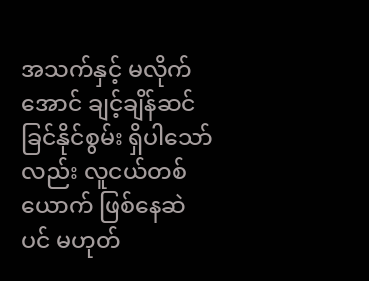အသက်နှင့် မလိုက်အောင် ချင့်ချိန်ဆင်ခြင်နိုင်စွမ်း ရှိပါသော်လည်း လူငယ်တစ်ယောက် ဖြစ်နေဆဲပင် မဟုတ်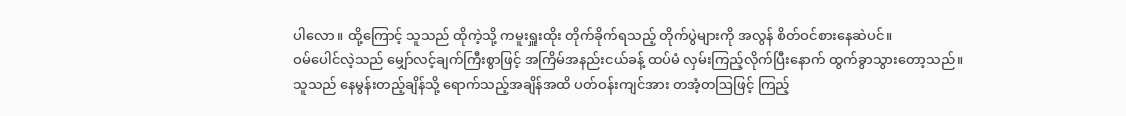ပါလော။ ထို့ကြောင့် သူသည် ထိုကဲ့သို့ ကမူးရှူးထိုး တိုက်ခိုက်ရသည့် တိုက်ပွဲများကို အလွန် စိတ်ဝင်စားနေဆဲပင်။
ဝမ်ပေါင်လဲ့သည် မျှော်လင့်ချက်ကြီးစွာဖြင့် အကြိမ်အနည်းငယ်ခန့် ထပ်မံ လှမ်းကြည့်လိုက်ပြီးနောက် ထွက်ခွာသွားတော့သည်။ သူသည် နေမွန်းတည့်ချိန်သို့ ရောက်သည့်အချိန်အထိ ပတ်ဝန်းကျင်အား တအံ့တဩဖြင့် ကြည့်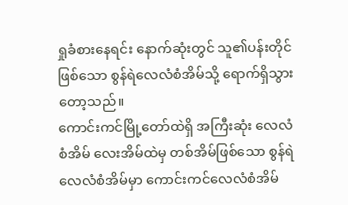ရှုခံစားနေရင်း နောက်ဆုံးတွင် သူ၏ပန်းတိုင်ဖြစ်သော စွန်ရဲလေလံစံအိမ်သို့ ရောက်ရှိသွားတော့သည်။
ကောင်းကင်မြို့တော်ထဲရှိ အကြီးဆုံး လေလံစံအိမ် လေးအိမ်ထဲမှ တစ်အိမ်ဖြစ်သော စွန်ရဲလေလံစံအိမ်မှာ ကောင်းကင်လေလံစံအိမ်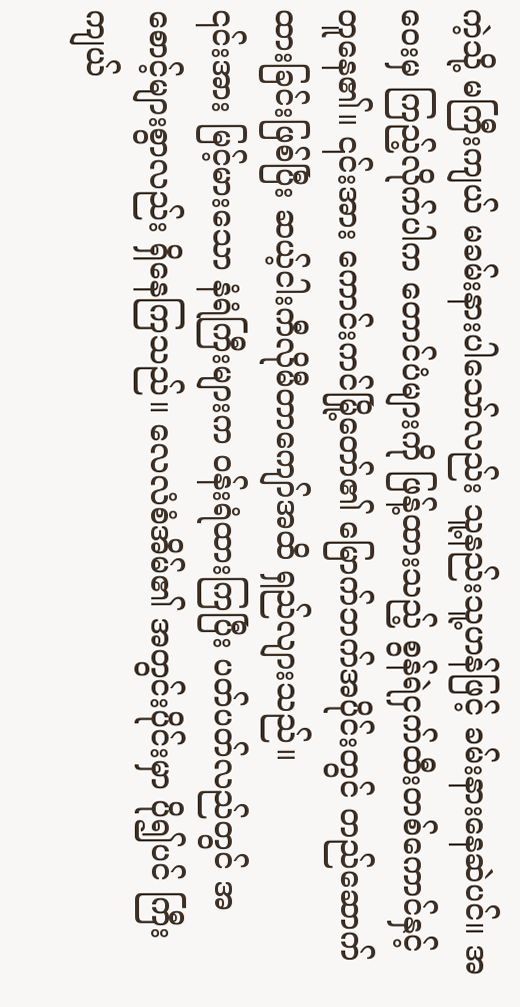ကဲ့သို့ မကြီးကျယ် မခမ်းနားပါသော်လည်း သူ့နည်းသူ့ဟန်ဖြင့် ခမ်းနားနေဆဲပင်။ အဝေးမှ ကြည့်လိုက်ပါက တောင်ပံများကို ဖြန့်ထားသည့် စွန်ရဲငှက်ထီးတစ်ကောင်နှင့် တူနေ၏။ ၎င်းအား ကောင်းကင်မြို့တော်၏ မြောက်ဘက်အပိုင်းတွင် တည်ဆောက်ထားခြင်းဖြစ်ပြီး ဆယ့်ငါးကီလိုမီတာကျော်အထိ ရှည်လျားသည်။
၎င်းအား မြင့်မားသော နံရံကြီးများက ဝန်းရံထားကြပြီး ပတ်ပတ်လည်တွင် အစောင့်များစွာလည်း ရှိနေကြသည်။ လေလံစံအိမ်၏ အတွင်းပိုင်းမှာ ပို၍ပင် ကြီးကျယ်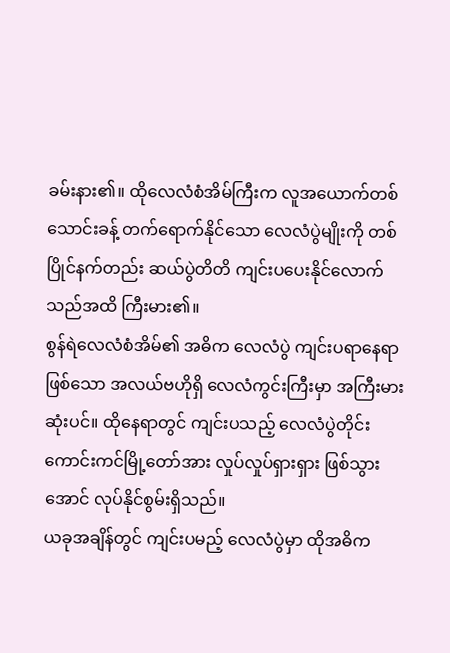ခမ်းနား၏။ ထိုလေလံစံအိမ်ကြီးက လူအယောက်တစ်သောင်းခန့် တက်ရောက်နိုင်သော လေလံပွဲမျိုးကို တစ်ပြိုင်နက်တည်း ဆယ်ပွဲတိတိ ကျင်းပပေးနိုင်လောက်သည်အထိ ကြီးမား၏။
စွန်ရဲလေလံစံအိမ်၏ အဓိက လေလံပွဲ ကျင်းပရာနေရာဖြစ်သော အလယ်ဗဟိုရှိ လေလံကွင်းကြီးမှာ အကြီးမားဆုံးပင်။ ထိုနေရာတွင် ကျင်းပသည့် လေလံပွဲတိုင်း ကောင်းကင်မြို့တော်အား လှုပ်လှုပ်ရှားရှား ဖြစ်သွားအောင် လုပ်နိုင်စွမ်းရှိသည်။
ယခုအချိန်တွင် ကျင်းပမည့် လေလံပွဲမှာ ထိုအဓိက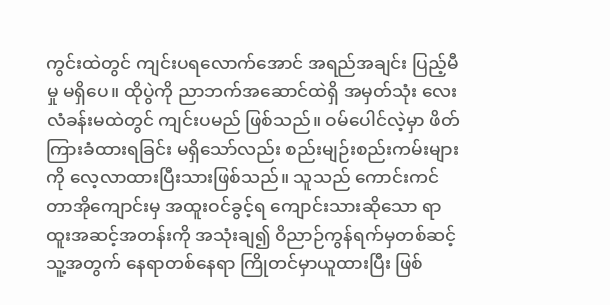ကွင်းထဲတွင် ကျင်းပရလောက်အောင် အရည်အချင်း ပြည့်မီမှု မရှိပေ။ ထိုပွဲကို ညာဘက်အဆောင်ထဲရှိ အမှတ်သုံး လေးလံခန်းမထဲတွင် ကျင်းပမည် ဖြစ်သည်။ ဝမ်ပေါင်လဲ့မှာ ဖိတ်ကြားခံထားရခြင်း မရှိသော်လည်း စည်းမျဉ်းစည်းကမ်းများကို လေ့လာထားပြီးသားဖြစ်သည်။ သူသည် ကောင်းကင်တာအိုကျောင်းမှ အထူးဝင်ခွင့်ရ ကျောင်းသားဆိုသော ရာထူးအဆင့်အတန်းကို အသုံးချ၍ ဝိညာဉ်ကွန်ရက်မှတစ်ဆင့် သူ့အတွက် နေရာတစ်နေရာ ကြိုတင်မှာယူထားပြီး ဖြစ်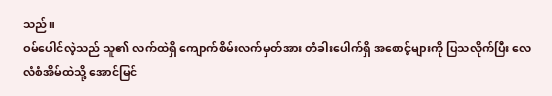သည်။
ဝမ်ပေါင်လဲ့သည် သူ၏ လက်ထဲရှိ ကျောက်စိမ်းလက်မှတ်အား တံခါးပေါက်ရှိ အစောင့်များကို ပြသလိုက်ပြီး လေလံစံအိမ်ထဲသို့ အောင်မြင်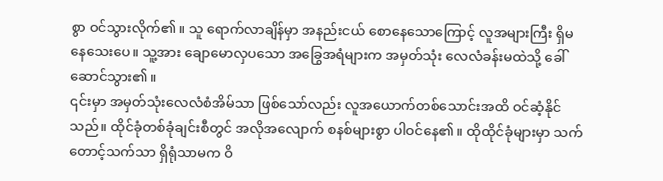စွာ ဝင်သွားလိုက်၏။ သူ ရောက်လာချိန်မှာ အနည်းငယ် စောနေသောကြောင့် လူအများကြီး ရှိမနေသေးပေ။ သူ့အား ချောမောလှပသော အခြွေအရံများက အမှတ်သုံး လေလံခန်းမထဲသို့ ခေါ်ဆောင်သွား၏။
၎င်းမှာ အမှတ်သုံးလေလံစံအိမ်သာ ဖြစ်သော်လည်း လူအယောက်တစ်သောင်းအထိ ဝင်ဆံ့နိုင်သည်။ ထိုင်ခုံတစ်ခုံချင်းစီတွင် အလိုအလျောက် စနစ်များစွာ ပါဝင်နေ၏။ ထိုထိုင်ခုံများမှာ သက်တောင့်သက်သာ ရှိရုံသာမက ဝိ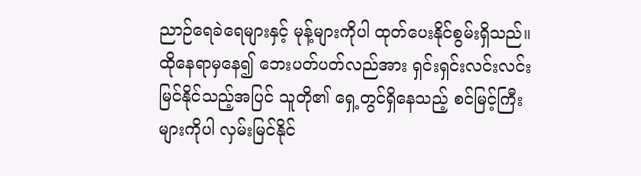ညာဉ်ရေခဲရေများနှင့် မုန့်များကိုပါ ထုတ်ပေးနိုင်စွမ်းရှိသည်။ ထိုနေရာမှနေ၍ ဘေးပတ်ပတ်လည်အား ရှင်းရှင်းလင်းလင်း မြင်နိုင်သည့်အပြင် သူတို၏ ရှေ့တွင်ရှိနေသည့် စင်မြင့်ကြီးများကိုပါ လှမ်းမြင်နိုင်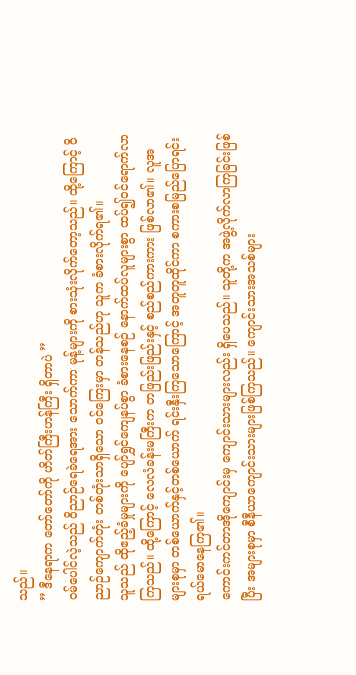သည်။
” ဒီနေရာက တော်တော်ကို ဟိတ်ကြီးဟန်ကြီး ရှိတာပဲ ”
ဝမ်ပေါင်လဲ့သည် ဝိညာဉ်ရေခဲရေအား သောက်ကာ မုန့်များကို စားသုံးလိုက်တော့သည်။ ထို့ကြောင့် ဝိညာဉ်ကျောက်တုံး တစ်တုံးသာရှိသော ဝင်ကြေးမှာ တန်သည်ဟု သူက ခံစားလိုက်ရ၏။
သူသည် ထိုဧည့်ခံမှုများကို ပျော်ရွှင်ကျေနပ်စွာ ခံစားနေစဉ် နောက်ထပ်လူများစွာ ထပ်၍ဝင်ရောက်လာကြသည်။ ထို့ကြောင့် လေလံခန်းမကြီးက တဖြည်းဖြည်းနှင့် စည်စည်ကားကား ဖြစ်လာ၏။ လူအများစုမှာ တစ်ယောက်နှင့်တစ်ယောက် ရင်းနှီးကြသောကြောင့် အတူတူထိုင်ကာ စကားစမြည်ပြောရင်း ရယ်မောနေကြ၏။
ကောင်းကင်တာအိုကျောင်းမှ ကျောင်းသားများလည်း ရှိပေသည်။ သူတို့က အဖွဲ့လိုက်လာကြခြင်းဖြစ်ပြီး အများစုမှာ စီနီယာကျောင်းသားများဖြစ်ကြသည်။ ကျောင်းသားအသစ်များ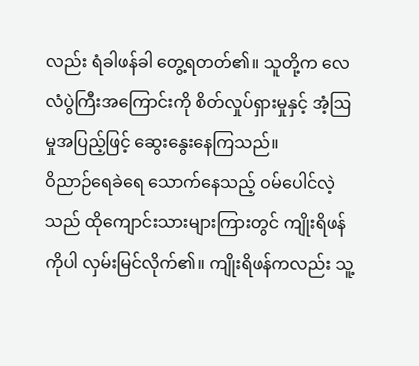လည်း ရံခါဖန်ခါ တွေ့ရတတ်၏။ သူတို့က လေလံပွဲကြီးအကြောင်းကို စိတ်လှုပ်ရှားမှုနှင့် အံ့ဩမှုအပြည့်ဖြင့် ဆွေးနွေးနေကြသည်။
ဝိညာဉ်ရေခဲရေ သောက်နေသည့် ဝမ်ပေါင်လဲ့သည် ထိုကျောင်းသားများကြားတွင် ကျိုးရိဖန်ကိုပါ လှမ်းမြင်လိုက်၏။ ကျိုးရိဖန်ကလည်း သူ့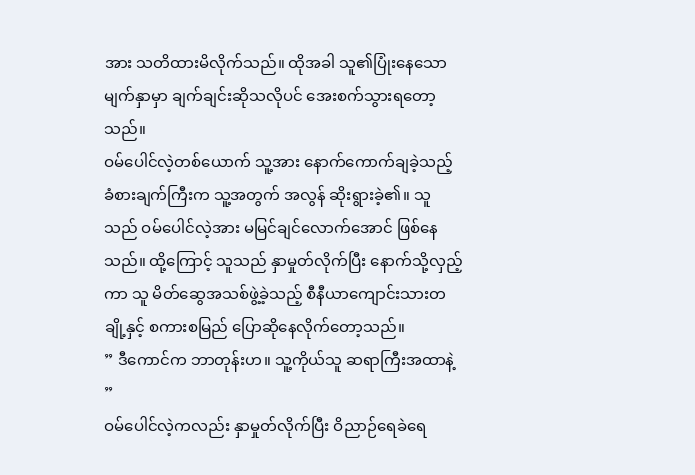အား သတိထားမိလိုက်သည်။ ထိုအခါ သူ၏ပြုံးနေသောမျက်နှာမှာ ချက်ချင်းဆိုသလိုပင် အေးစက်သွားရတော့သည်။
ဝမ်ပေါင်လဲ့တစ်ယောက် သူ့အား နောက်ကောက်ချခဲ့သည့် ခံစားချက်ကြီးက သူ့အတွက် အလွန် ဆိုးရွားခဲ့၏။ သူသည် ဝမ်ပေါင်လဲ့အား မမြင်ချင်လောက်အောင် ဖြစ်နေသည်။ ထို့ကြောင့် သူသည် နှာမှုတ်လိုက်ပြီး နောက်သို့လှည့်ကာ သူ မိတ်ဆွေအသစ်ဖွဲ့ခဲ့သည့် စီနီယာကျောင်းသားတချို့နှင့် စကားစမြည် ပြောဆိုနေလိုက်တော့သည်။
” ဒီကောင်က ဘာတုန်းဟ။ သူ့ကိုယ်သူ ဆရာကြီးအထာနဲ့ ”
ဝမ်ပေါင်လဲ့ကလည်း နှာမှုတ်လိုက်ပြီး ဝိညာဉ်ရေခဲရေ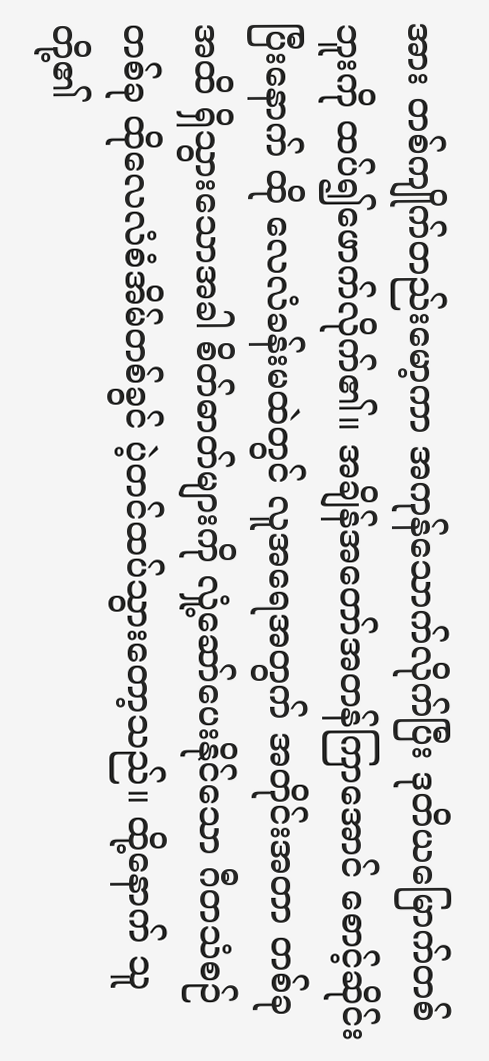အား တစ်ကျိုက်တည်းမော့ကာ အကုန်သောက်လိုက်ပြီး ဒုတိယမြောက်တစ်ဘူးကို ထပ်၍ဖောက်လိုက်၏။ အချိန်အတော်အတန်ကြာအောင် စောင့်ဆိုင်းပြီးနောက် ထို လေလံခန်းမထဲတွင် လူအရေအတွက် အတိုင်းအတာ တစ်ခုအထိ ရှိသွားသောအခါ စိတ်ဓာတ်များကို လှုံ့ဆော်ပေးနိုင်သော ဂီတသံစဉ်တစ်ခု ထိုလေလံစံအိမ်တစ်ခွင် ပဲ့တင်ထပ်သွားတော့သည်။ ထို့နောက် သူတို့၏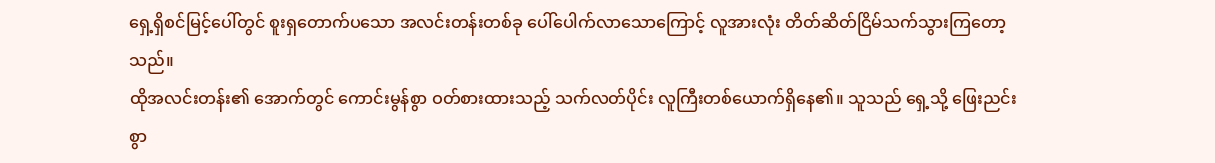ရှေ့ရှိစင်မြင့်ပေါ်တွင် စူးရှတောက်ပသော အလင်းတန်းတစ်ခု ပေါ်ပေါက်လာသောကြောင့် လူအားလုံး တိတ်ဆိတ်ငြိမ်သက်သွားကြတော့သည်။
ထိုအလင်းတန်း၏ အောက်တွင် ကောင်းမွန်စွာ ဝတ်စားထားသည့် သက်လတ်ပိုင်း လူကြီးတစ်ယောက်ရှိနေ၏။ သူသည် ရှေ့သို့ ဖြေးညင်းစွာ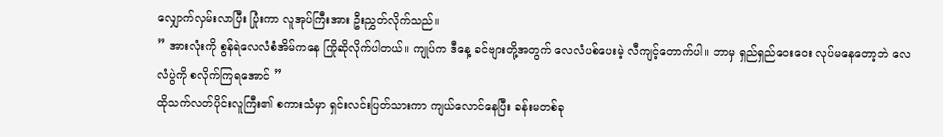လျှောက်လှမ်းလာပြီး ပြုံးကာ လူအုပ်ကြီးအား ဦးညွှတ်လိုက်သည်။
” အားလုံးကို စွန်ရဲလေလံစံအိမ်ကနေ ကြိုဆိုလိုက်ပါတယ်။ ကျုပ်က ဒီနေ့ ခင်ဗျားတို့အတွက် လေလံပစ်ပေးမဲ့ လီကျင့်တောက်ပါ။ ဘာမှ ရှည်ရှည်ဝေးဝေး လုပ်မနေတော့ဘဲ လေလံပွဲကို စလိုက်ကြရအောင် ”
ထိုသက်လတ်ပိုင်းလူကြီး၏ စကားသံမှာ ရှင်းလင်းပြတ်သားကာ ကျယ်လောင်နေပြီး ခန်းမတစ်ခု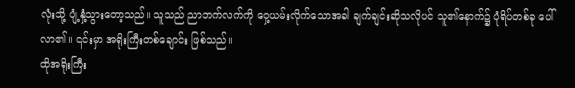လုံးသို့ ပျံ့နှံ့သွားတော့သည်။ သူသည် ညာဘက်လက်ကို ဝှေ့ယမ်းလိုက်သောအခါ ချက်ချင်းဆိုသလိုပင် သူ၏နောက်၌ ပုံရိပ်တစ်ခု ပေါ်လာ၏။ ၎င်းမှာ အရိုးကြီးတစ်ချောင်း ဖြစ်သည်။
ထိုအရိုးကြီး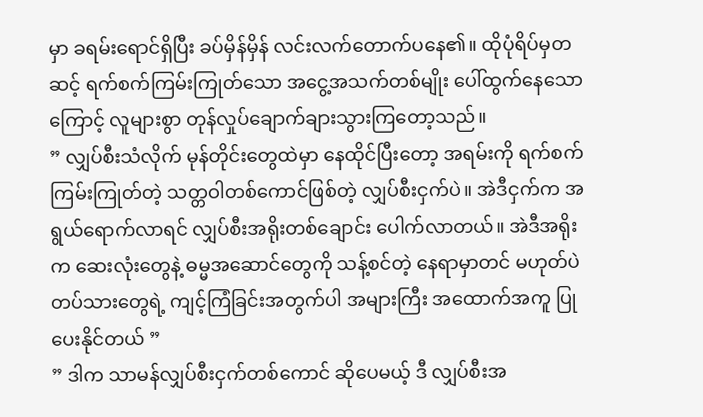မှာ ခရမ်းရောင်ရှိပြီး ခပ်မှိန်မှိန် လင်းလက်တောက်ပနေ၏။ ထိုပုံရိပ်မှတဆင့် ရက်စက်ကြမ်းကြုတ်သော အငွေ့အသက်တစ်မျိုး ပေါ်ထွက်နေသောကြောင့် လူများစွာ တုန်လှုပ်ချောက်ချားသွားကြတော့သည်။
” လျှပ်စီးသံလိုက် မုန်တိုင်းတွေထဲမှာ နေထိုင်ပြီးတော့ အရမ်းကို ရက်စက်ကြမ်းကြုတ်တဲ့ သတ္တဝါတစ်ကောင်ဖြစ်တဲ့ လျှပ်စီးငှက်ပဲ။ အဲဒီငှက်က အရွယ်ရောက်လာရင် လျှပ်စီးအရိုးတစ်ချောင်း ပေါက်လာတယ်။ အဲဒီအရိုးက ဆေးလုံးတွေနဲ့ ဓမ္မအဆောင်တွေကို သန့်စင်တဲ့ နေရာမှာတင် မဟုတ်ပဲ တပ်သားတွေရဲ့ ကျင့်ကြံခြင်းအတွက်ပါ အများကြီး အထောက်အကူ ပြုပေးနိုင်တယ် ”
” ဒါက သာမန်လျှပ်စီးငှက်တစ်ကောင် ဆိုပေမယ့် ဒီ လျှပ်စီးအ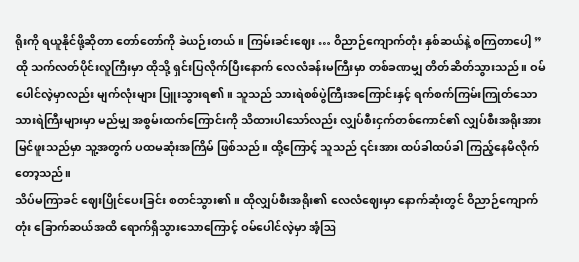ရိုးကို ရယူနိုင်ဖို့ဆိုတာ တော်တော်ကို ခဲယဉ်းတယ်။ ကြမ်းခင်းဈေး … ဝိညာဉ်ကျောက်တုံး နှစ်ဆယ်နဲ့ စကြတာပေါ့ ”
ထို သက်လတ်ပိုင်းလူကြီးမှာ ထိုသို့ ရှင်းပြလိုက်ပြီးနောက် လေလံခန်းမကြီးမှာ တစ်ခဏမျှ တိတ်ဆိတ်သွားသည်။ ဝမ်ပေါင်လဲ့မှာလည်း မျက်လုံးများ ပြူးသွားရ၏။ သူသည် သားရဲစစ်ပွဲကြီးအကြောင်းနှင့် ရက်စက်ကြမ်းကြုတ်သော သားရဲကြီးများမှာ မည်မျှ အစွမ်းထက်ကြောင်းကို သိထားပါသော်လည်း လျှပ်စီးငှက်တစ်ကောင်၏ လျှပ်စီးအရိုးအား မြင်ဖူးသည်မှာ သူ့အတွက် ပထမဆုံးအကြိမ် ဖြစ်သည်။ ထို့ကြောင့် သူသည် ၎င်းအား ထပ်ခါထပ်ခါ ကြည့်နေမိလိုက်တော့သည်။
သိပ်မကြာခင် ဈေးပြိုင်ပေးခြင်း စတင်သွား၏။ ထိုလျှပ်စီးအရိုး၏ လေလံဈေးမှာ နောက်ဆုံးတွင် ဝိညာဉ်ကျောက်တုံး ခြောက်ဆယ်အထိ ရောက်ရှိသွားသောကြောင့် ဝမ်ပေါင်လဲ့မှာ အံ့ဩ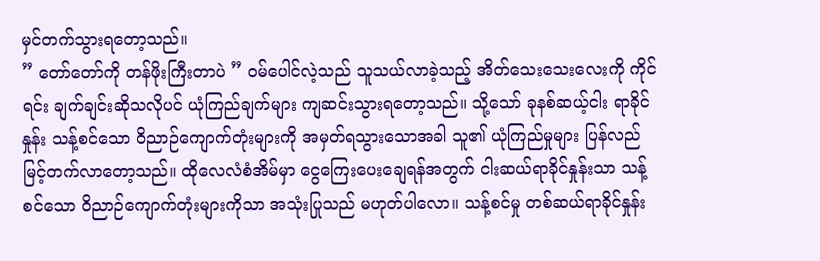မှင်တက်သွားရတော့သည်။
” တော်တော်ကို တန်ဖိုးကြီးတာပဲ ” ဝမ်ပေါင်လဲ့သည် သူသယ်လာခဲ့သည့် အိတ်သေးသေးလေးကို ကိုင်ရင်း ချက်ချင်းဆိုသလိုပင် ယုံကြည်ချက်များ ကျဆင်းသွားရတော့သည်။ သို့သော် ခုနစ်ဆယ့်ငါး ရာခိုင်နှုန်း သန့်စင်သော ဝိညာဉ်ကျောက်တုံးများကို အမှတ်ရသွားသောအခါ သူ၏ ယုံကြည်မှုများ ပြန်လည်မြင့်တက်လာတော့သည်။ ထိုလေလံစံအိမ်မှာ ငွေကြေးပေးချေရန်အတွက် ငါးဆယ်ရာခိုင်နှုန်းသာ သန့်စင်သော ဝိညာဉ်ကျောက်တုံးများကိုသာ အသုံးပြုသည် မဟုတ်ပါလော။ သန့်စင်မှု တစ်ဆယ်ရာခိုင်နှုန်း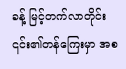ခန့် မြင့်တက်လာတိုင်း ၎င်း၏တန်ကြေးမှာ အစ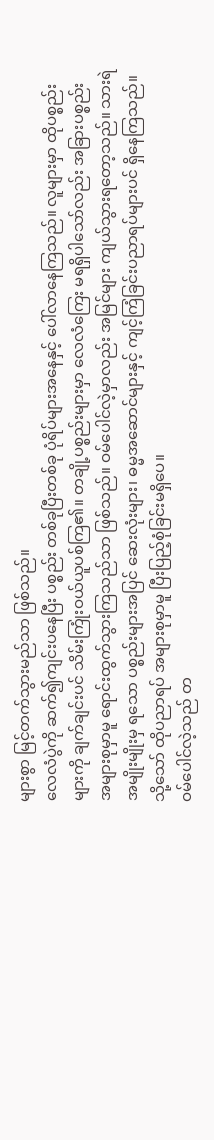များစွာ မြင့်တက်သွားမည်သာ ဖြစ်သည်။
လေလံပွဲကို ဆက်၍ကျင်းပနေပြီး ပစ္စည်း တစ်ခုပြီးတစ်ခု ပုံရိပ်များအနေနှင့် ပေါ်လာနေကြသည်။ လူများမှာ ထိုပစ္စည်းများကို ချက်ချင်းပင် သိမ်းကြုံးဝယ်ယူပစ်ကြ၏။ တချို့ပစ္စည်းများမှာ လေလံကြေး မရရှိပါသော်လည်း အခြားပစ္စည်းအများစုမှာမူ ရောင်းထွက်သွားကြသည်သာ ဖြစ်သည်။ ဝမ်ပေါင်လဲ့မှာလည်း အမြင်များ ကျယ်သွားရတော့သည်။ သားရဲအမျိုးမျိုးမှ ရသော ပစ္စည်းများအပြင် ဆေးလုံးများ၊ ဓမ္မအဆောင်များနှင့် ကျင့်ကြံခြင်းပညာရပ်များပင် ရှိနေကြသည်။ သို့သော် ထိုပညာရပ် အများစုမှာမူ ပြီးပြည့်စုံခြင်းမရှိပေ။
ဝမ်ပေါင်လဲ့သည် တ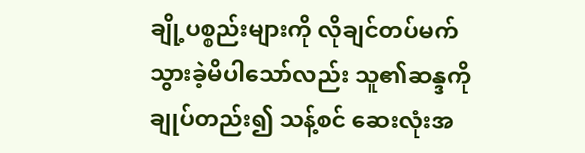ချို့ပစ္စည်းများကို လိုချင်တပ်မက်သွားခဲ့မိပါသော်လည်း သူ၏ဆန္ဒကို ချုပ်တည်း၍ သန့်စင် ဆေးလုံးအ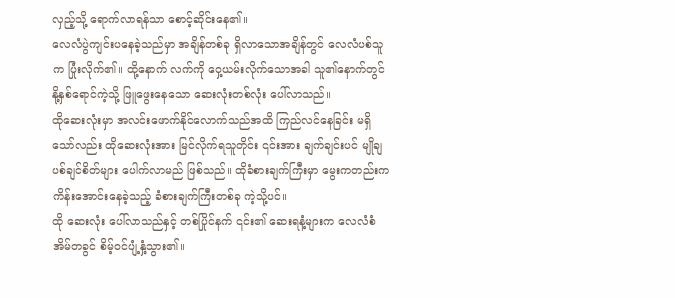လှည့်သို့ ရောက်လာရန်သာ စောင့်ဆိုင်းနေ၏။
လေလံပွဲကျင်းပနေခဲ့သည်မှာ အချိန်တစ်ခု ရှိလာသောအချိန်တွင် လေလံပစ်သူက ပြုံးလိုက်၏။ ထို့နောက် လက်ကို ဝှေ့ယမ်းလိုက်သောအခါ သူ၏နောက်တွင် နို့နှစ်ရောင်ကဲ့သို့ ဖြူဖွေးနေသော ဆေးလုံးတစ်လုံး ပေါ်လာသည်။
ထိုဆေးလုံးမှာ အလင်းဖောက်နိုင်လောက်သည်အထိ ကြည်လင်နေခြင်း မရှိသော်လည်း ထိုဆေးလုံးအား မြင်လိုက်ရသူတိုင်း ၎င်းအား ချက်ချင်းပင် မျိုချပစ်ချင်စိတ်များ ပေါက်လာမည် ဖြစ်သည်။ ထိုခံစားချက်ကြီးမှာ မွေးကတည်းက ကိန်းအောင်းနေခဲ့သည့် ခံစားချက်ကြီးတစ်ခု ကဲ့သို့ပင်။
ထို ဆေးလုံး ပေါ်လာသည်နှင့် တစ်ပြိုင်နက် ၎င်း၏ ဆေးရနံ့များက လေလံစံအိမ်တခွင် စိမ့်ဝင်ပျံ့နှံ့သွား၏။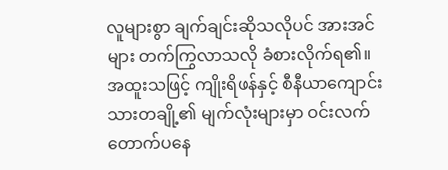လူများစွာ ချက်ချင်းဆိုသလိုပင် အားအင်များ တက်ကြွလာသလို ခံစားလိုက်ရ၏။ အထူးသဖြင့် ကျိုးရိဖန်နှင့် စီနီယာကျောင်းသားတချို့၏ မျက်လုံးများမှာ ဝင်းလက်တောက်ပနေ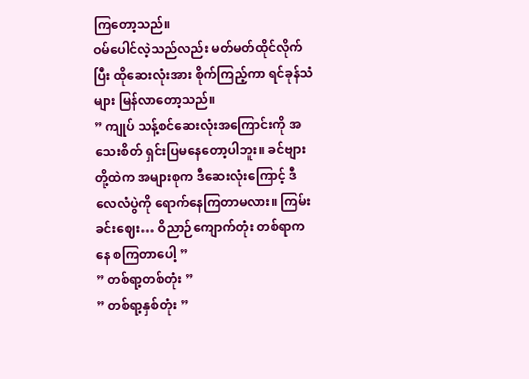ကြတော့သည်။
ဝမ်ပေါင်လဲ့သည်လည်း မတ်မတ်ထိုင်လိုက်ပြီး ထိုဆေးလုံးအား စိုက်ကြည့်ကာ ရင်ခုန်သံများ မြန်လာတော့သည်။
” ကျုပ် သန့်စင်ဆေးလုံးအကြောင်းကို အသေးစိတ် ရှင်းပြမနေတော့ပါဘူး။ ခင်ဗျားတို့ထဲက အများစုက ဒီဆေးလုံးကြောင့် ဒီလေလံပွဲကို ရောက်နေကြတာမလား။ ကြမ်းခင်းဈေး… ဝိညာဉ်ကျောက်တုံး တစ်ရာကနေ စကြတာပေါ့ ”
” တစ်ရာ့တစ်တုံး ”
” တစ်ရာ့နှစ်တုံး ”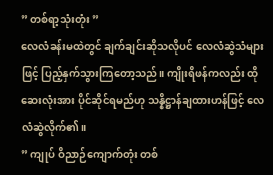” တစ်ရာ့သုံးတုံး ”
လေလံခန်းမထဲတွင် ချက်ချင်းဆိုသလိုပင် လေလံဆွဲသံများဖြင့် ပြည့်နှက်သွားကြတော့သည်။ ကျိုးရိဖန်ကလည်း ထိုဆေးလုံးအား ပိုင်ဆိုင်ရမည်ဟု သန္နိဋ္ဌာန်ချထားဟန်ဖြင့် လေလံဆွဲလိုက်၏။
” ကျုပ် ဝိညာဉ်ကျောက်တုံး တစ်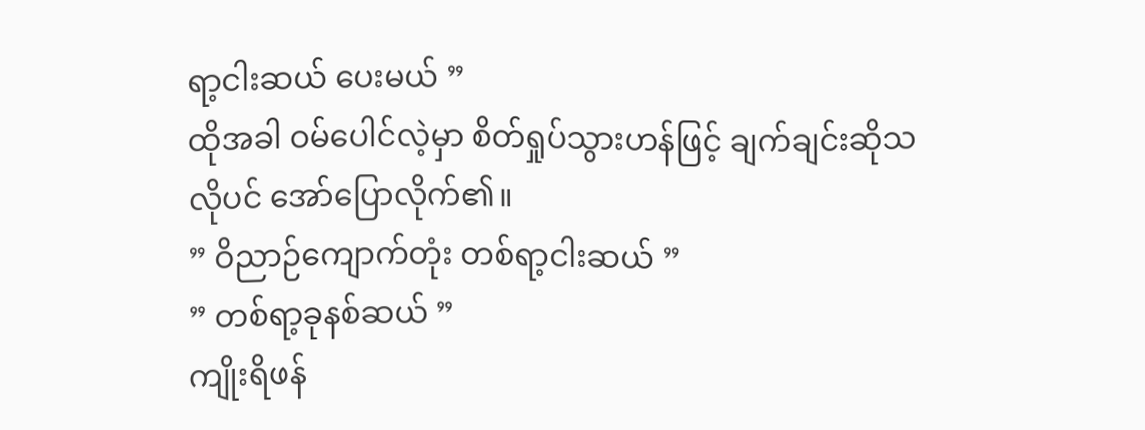ရာ့ငါးဆယ် ပေးမယ် ”
ထိုအခါ ဝမ်ပေါင်လဲ့မှာ စိတ်ရှုပ်သွားဟန်ဖြင့် ချက်ချင်းဆိုသလိုပင် အော်ပြောလိုက်၏။
” ဝိညာဉ်ကျောက်တုံး တစ်ရာ့ငါးဆယ် ”
” တစ်ရာ့ခုနစ်ဆယ် ”
ကျိုးရိဖန်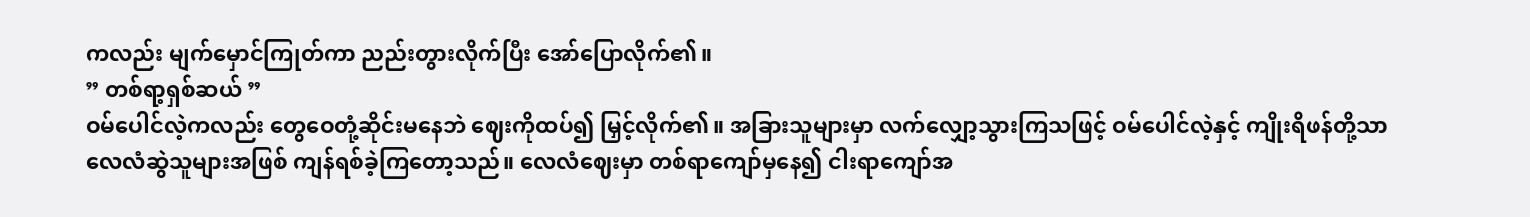ကလည်း မျက်မှောင်ကြုတ်ကာ ညည်းတွားလိုက်ပြီး အော်ပြောလိုက်၏။
” တစ်ရာ့ရှစ်ဆယ် ”
ဝမ်ပေါင်လဲ့ကလည်း တွေဝေတုံ့ဆိုင်းမနေဘဲ ဈေးကိုထပ်၍ မြှင့်လိုက်၏။ အခြားသူများမှာ လက်လျှော့သွားကြသဖြင့် ဝမ်ပေါင်လဲ့နှင့် ကျိုးရိဖန်တို့သာ လေလံဆွဲသူများအဖြစ် ကျန်ရစ်ခဲ့ကြတော့သည်။ လေလံဈေးမှာ တစ်ရာကျော်မှနေ၍ ငါးရာကျော်အ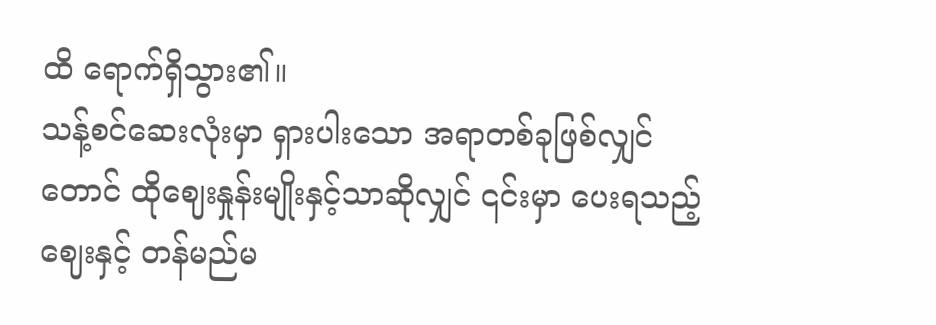ထိ ရောက်ရှိသွား၏။
သန့်စင်ဆေးလုံးမှာ ရှားပါးသော အရာတစ်ခုဖြစ်လျှင်တောင် ထိုဈေးနှုန်းမျိုးနှင့်သာဆိုလျှင် ၎င်းမှာ ပေးရသည့်ဈေးနှင့် တန်မည်မ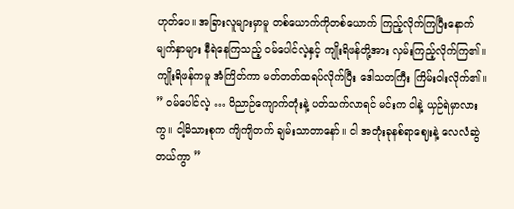ဟုတ်ပေ။ အခြားလူများမှာမူ တစ်ယောက်ကိုတစ်ယောက် ကြည့်လိုက်ကြပြီးနောက် မျက်နှာများ နီရဲနေကြသည့် ဝမ်ပေါင်လဲ့နှင့် ကျိုးရိဖန်တို့အား လှမ်းကြည့်လိုက်ကြ၏။
ကျိုးရိဖန်ကမူ အံကြိတ်ကာ မတ်တတ်ထရပ်လိုက်ပြီး ဒေါသတကြီး ကြိမ်းဝါးလိုက်၏။
” ဝမ်ပေါင်လဲ့ … ဝိညာဉ်ကျောက်တုံးနဲ့ ပတ်သက်လာရင် မင်းက ငါနဲ့ ယှဉ်ရဲမှာလားကွ။ ငါ့မိသားစုက ကျိကျိတက် ချမ်းသာတာနော်။ ငါ အတုံးခုနစ်ရာဈေးနဲ့ လေလံဆွဲတယ်ကွာ ”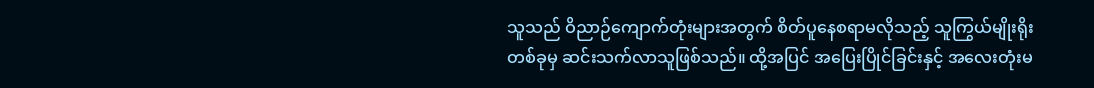သူသည် ဝိညာဉ်ကျောက်တုံးများအတွက် စိတ်ပူနေစရာမလိုသည့် သူကြွယ်မျိုးရိုးတစ်ခုမှ ဆင်းသက်လာသူဖြစ်သည်။ ထို့အပြင် အပြေးပြိုင်ခြင်းနှင့် အလေးတုံးမ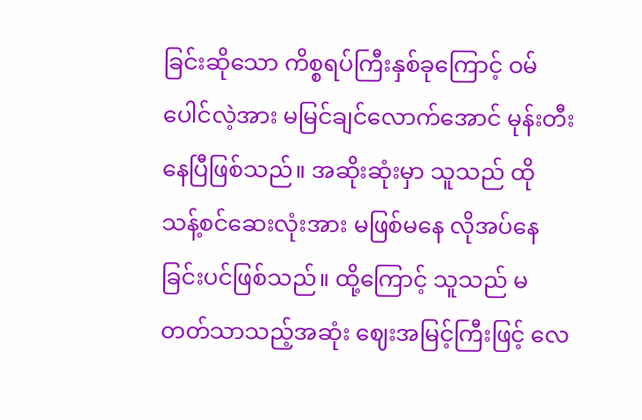ခြင်းဆိုသော ကိစ္စရပ်ကြီးနှစ်ခုကြောင့် ဝမ်ပေါင်လဲ့အား မမြင်ချင်လောက်အောင် မုန်းတီးနေပြီဖြစ်သည်။ အဆိုးဆုံးမှာ သူသည် ထို သန့်စင်ဆေးလုံးအား မဖြစ်မနေ လိုအပ်နေခြင်းပင်ဖြစ်သည်။ ထို့ကြောင့် သူသည် မတတ်သာသည့်အဆုံး ဈေးအမြင့်ကြီးဖြင့် လေ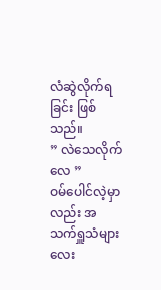လံဆွဲလိုက်ရခြင်း ဖြစ်သည်။
” လဲသေလိုက်လေ ”
ဝမ်ပေါင်လဲ့မှာလည်း အသက်ရှူသံများ လေး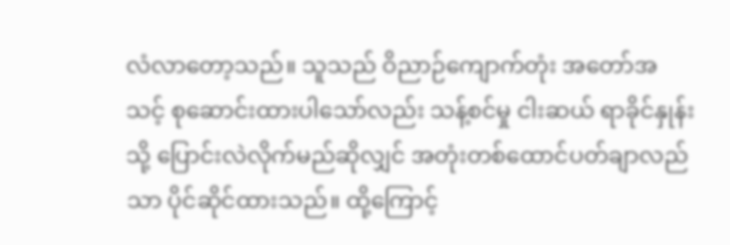လံလာတော့သည်။ သူသည် ဝိညာဉ်ကျောက်တုံး အတော်အသင့် စုဆောင်းထားပါသော်လည်း သန့်စင်မှု ငါးဆယ် ရာခိုင်နှုန်းသို့ ပြောင်းလဲလိုက်မည်ဆိုလျှင် အတုံးတစ်ထောင်ပတ်ချာလည်သာ ပိုင်ဆိုင်ထားသည်။ ထို့ကြောင့်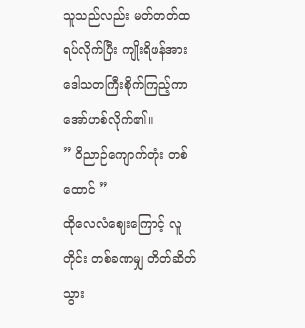သူသည်လည်း မတ်တတ်ထရပ်လိုက်ပြီး ကျိုးရိဖန်အား ဒေါသတကြီးစိုက်ကြည့်ကာ အော်ဟစ်လိုက်၏။
” ဝိညာဉ်ကျောက်တုံး တစ်ထောင် ”
ထိုလေလံဈေးကြောင့် လူတိုင်း တစ်ခဏမျှ တိတ်ဆိတ်သွား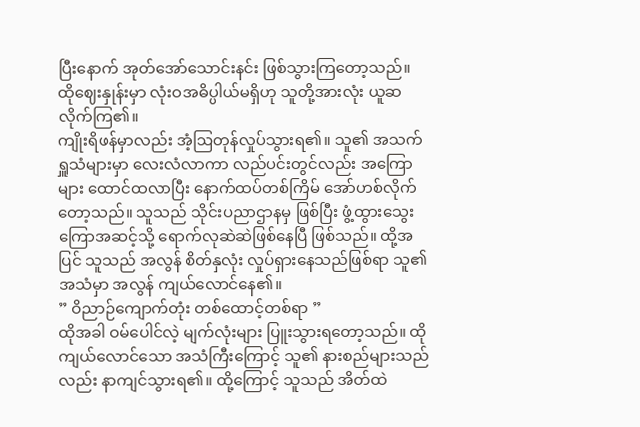ပြီးနောက် အုတ်အော်သောင်းနင်း ဖြစ်သွားကြတော့သည်။ ထိုဈေးနှုန်းမှာ လုံးဝအဓိပ္ပါယ်မရှိဟု သူတို့အားလုံး ယူဆလိုက်ကြ၏။
ကျိုးရိဖန်မှာလည်း အံ့ဩတုန်လှုပ်သွားရ၏။ သူ၏ အသက်ရှူသံများမှာ လေးလံလာကာ လည်ပင်းတွင်လည်း အကြောများ ထောင်ထလာပြီး နောက်ထပ်တစ်ကြိမ် အော်ဟစ်လိုက်တော့သည်။ သူသည် သိုင်းပညာဌာနမှ ဖြစ်ပြီး ဖွံ့ထွားသွေးကြောအဆင့်သို့ ရောက်လုဆဲဆဲဖြစ်နေပြီ ဖြစ်သည်။ ထို့အပြင် သူသည် အလွန် စိတ်နှလုံး လှုပ်ရှားနေသည်ဖြစ်ရာ သူ၏ အသံမှာ အလွန် ကျယ်လောင်နေ၏။
” ဝိညာဉ်ကျောက်တုံး တစ်ထောင့်တစ်ရာ ”
ထိုအခါ ဝမ်ပေါင်လဲ့ မျက်လုံးများ ပြူးသွားရတော့သည်။ ထိုကျယ်လောင်သော အသံကြီးကြောင့် သူ၏ နားစည်များသည်လည်း နာကျင်သွားရ၏။ ထို့ကြောင့် သူသည် အိတ်ထဲ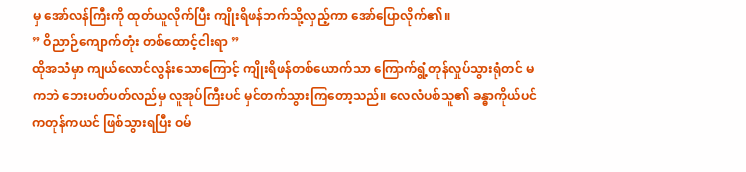မှ အော်လန်ကြီးကို ထုတ်ယူလိုက်ပြီး ကျိုးရိဖန်ဘက်သို့လှည့်ကာ အော်ပြောလိုက်၏။
” ဝိညာဉ်ကျောက်တုံး တစ်ထောင့်ငါးရာ ”
ထိုအသံမှာ ကျယ်လောင်လွန်းသောကြောင့် ကျိုးရိဖန်တစ်ယောက်သာ ကြောက်ရွံ့တုန်လှုပ်သွားရုံတင် မကဘဲ ဘေးပတ်ပတ်လည်မှ လူအုပ်ကြီးပင် မှင်တက်သွားကြတော့သည်။ လေလံပစ်သူ၏ ခန္ဓာကိုယ်ပင် ကတုန်ကယင် ဖြစ်သွားရပြီး ဝမ်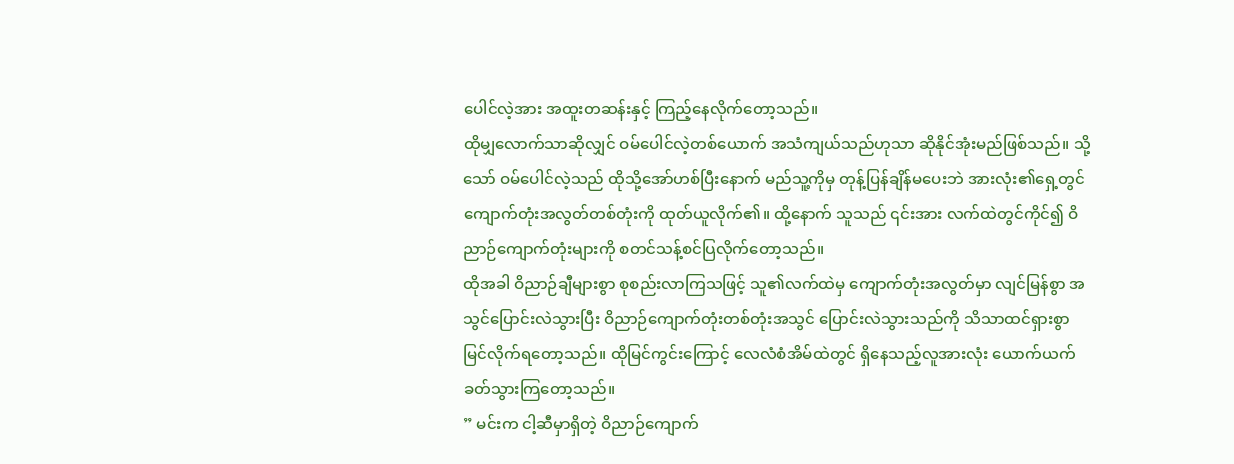ပေါင်လဲ့အား အထူးတဆန်းနှင့် ကြည့်နေလိုက်တော့သည်။
ထိုမျှလောက်သာဆိုလျှင် ဝမ်ပေါင်လဲ့တစ်ယောက် အသံကျယ်သည်ဟုသာ ဆိုနိုင်အုံးမည်ဖြစ်သည်။ သို့သော် ဝမ်ပေါင်လဲ့သည် ထိုသို့အော်ဟစ်ပြီးနောက် မည်သူ့ကိုမှ တုန့်ပြန်ချိန်မပေးဘဲ အားလုံး၏ရှေ့တွင် ကျောက်တုံးအလွတ်တစ်တုံးကို ထုတ်ယူလိုက်၏။ ထို့နောက် သူသည် ၎င်းအား လက်ထဲတွင်ကိုင်၍ ဝိညာဉ်ကျောက်တုံးများကို စတင်သန့်စင်ပြလိုက်တော့သည်။
ထိုအခါ ဝိညာဉ်ချီများစွာ စုစည်းလာကြသဖြင့် သူ၏လက်ထဲမှ ကျောက်တုံးအလွတ်မှာ လျင်မြန်စွာ အသွင်ပြောင်းလဲသွားပြီး ဝိညာဉ်ကျောက်တုံးတစ်တုံးအသွင် ပြောင်းလဲသွားသည်ကို သိသာထင်ရှားစွာ မြင်လိုက်ရတော့သည်။ ထိုမြင်ကွင်းကြောင့် လေလံစံအိမ်ထဲတွင် ရှိနေသည့်လူအားလုံး ယောက်ယက်ခတ်သွားကြတော့သည်။
” မင်းက ငါ့ဆီမှာရှိတဲ့ ဝိညာဉ်ကျောက်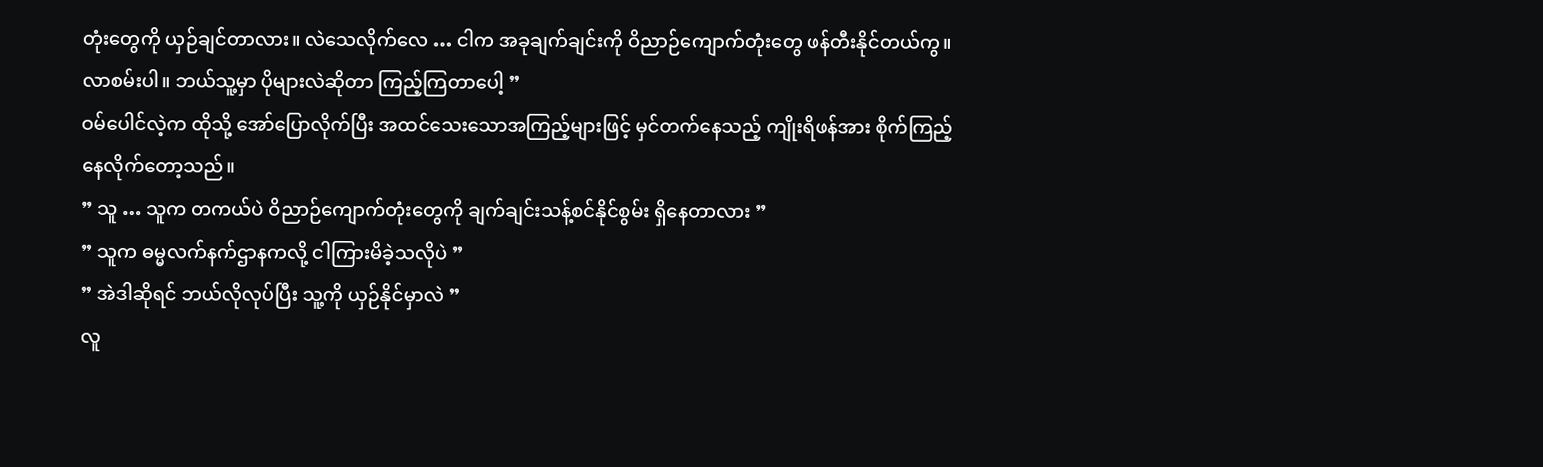တုံးတွေကို ယှဉ်ချင်တာလား။ လဲသေလိုက်လေ … ငါက အခုချက်ချင်းကို ဝိညာဉ်ကျောက်တုံးတွေ ဖန်တီးနိုင်တယ်ကွ။ လာစမ်းပါ။ ဘယ်သူ့မှာ ပိုများလဲဆိုတာ ကြည့်ကြတာပေါ့ ”
ဝမ်ပေါင်လဲ့က ထိုသို့ အော်ပြောလိုက်ပြီး အထင်သေးသောအကြည့်များဖြင့် မှင်တက်နေသည့် ကျိုးရိဖန်အား စိုက်ကြည့်နေလိုက်တော့သည်။
” သူ … သူက တကယ်ပဲ ဝိညာဉ်ကျောက်တုံးတွေကို ချက်ချင်းသန့်စင်နိုင်စွမ်း ရှိနေတာလား ”
” သူက ဓမ္မလက်နက်ဌာနကလို့ ငါကြားမိခဲ့သလိုပဲ ”
” အဲဒါဆိုရင် ဘယ်လိုလုပ်ပြီး သူ့ကို ယှဉ်နိုင်မှာလဲ ”
လူ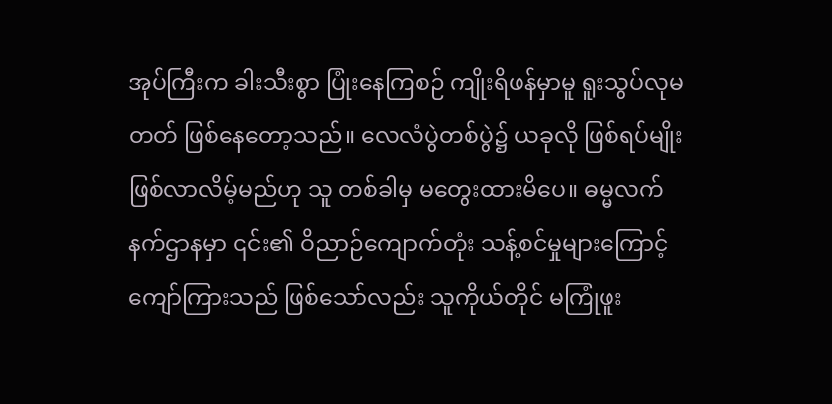အုပ်ကြီးက ခါးသီးစွာ ပြုံးနေကြစဉ် ကျိုးရိဖန်မှာမူ ရူးသွပ်လုမတတ် ဖြစ်နေတော့သည်။ လေလံပွဲတစ်ပွဲ၌ ယခုလို ဖြစ်ရပ်မျိုး ဖြစ်လာလိမ့်မည်ဟု သူ တစ်ခါမှ မတွေးထားမိပေ။ ဓမ္မလက်နက်ဌာနမှာ ၎င်း၏ ဝိညာဉ်ကျောက်တုံး သန့်စင်မှုများကြောင့် ကျော်ကြားသည် ဖြစ်သော်လည်း သူကိုယ်တိုင် မကြုံဖူး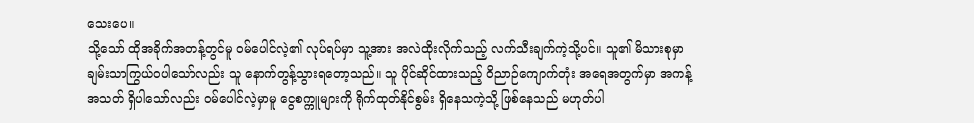သေးပေ။
သို့သော် ထိုအခိုက်အတန့်တွင်မူ ဝမ်ပေါင်လဲ့၏ လုပ်ရပ်မှာ သူ့အား အလဲထိုးလိုက်သည့် လက်သီးချက်ကဲ့သို့ပင်။ သူ၏ မိသားစုမှာ ချမ်းသာကြွယ်ဝပါသော်လည်း သူ နောက်တွန့်သွားရတော့သည်။ သူ ပိုင်ဆိုင်ထားသည့် ဝိညာဉ်ကျောက်တုံး အရေအတွက်မှာ အကန့်အသတ် ရှိပါသော်လည်း ဝမ်ပေါင်လဲ့မှာမူ ငွေစက္ကူများကို ရိုက်ထုတ်နိုင်စွမ်း ရှိနေသကဲ့သို့ ဖြစ်နေသည် မဟုတ်ပါ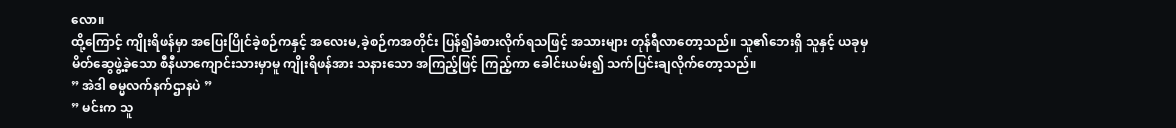လော။
ထို့ကြောင့် ကျိုးရိဖန်မှာ အပြေးပြိုင်ခဲ့စဉ်ကနှင့် အလေးမ,ခဲ့စဉ်ကအတိုင်း ပြန်၍ခံစားလိုက်ရသဖြင့် အသားများ တုန်ရီလာတော့သည်။ သူ၏ဘေးရှိ သူနှင့် ယခုမှ မိတ်ဆွေဖွဲ့ခဲ့သော စီနီယာကျောင်းသားမှာမူ ကျိုးရိဖန်အား သနားသော အကြည့်ဖြင့် ကြည့်ကာ ခေါင်းယမ်း၍ သက်ပြင်းချလိုက်တော့သည်။
” အဲဒါ ဓမ္မလက်နက်ဌာနပဲ ”
” မင်းက သူ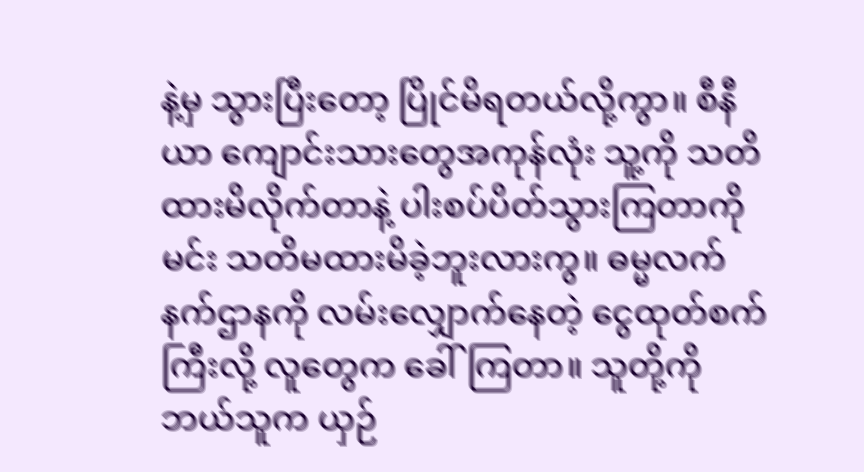နဲ့မှ သွားပြီးတော့ ပြိုင်မိရတယ်လို့ကွာ။ စီနီယာ ကျောင်းသားတွေအကုန်လုံး သူ့ကို သတိထားမိလိုက်တာနဲ့ ပါးစပ်ပိတ်သွားကြတာကို မင်း သတိမထားမိခဲ့ဘူးလားကွ။ ဓမ္မလက်နက်ဌာနကို လမ်းလျှောက်နေတဲ့ ငွေထုတ်စက်ကြီးလို့ လူတွေက ခေါ်ကြတာ။ သူတို့ကို ဘယ်သူက ယှဉ်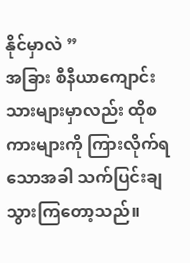နိုင်မှာလဲ ”
အခြား စီနီယာကျောင်းသားများမှာလည်း ထိုစကားများကို ကြားလိုက်ရသောအခါ သက်ပြင်းချသွားကြတော့သည်။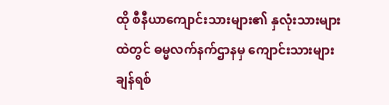ထို စီနီယာကျောင်းသားများ၏ နှလုံးသားများထဲတွင် ဓမ္မလက်နက်ဌာနမှ ကျောင်းသားများ ချန်ရစ်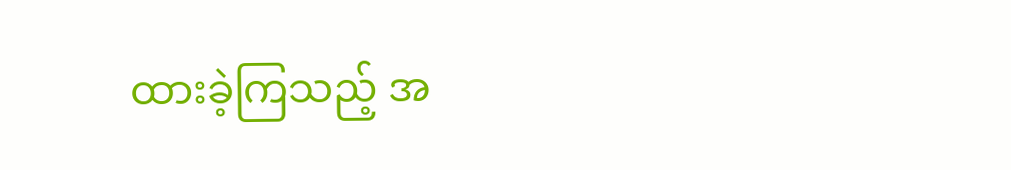ထားခဲ့ကြသည့် အ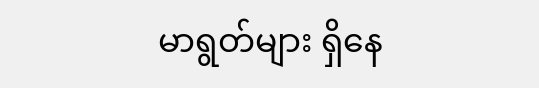မာရွတ်များ ရှိနေ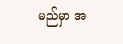မည်မှာ အ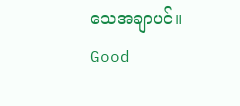သေအချာပင်။
Good